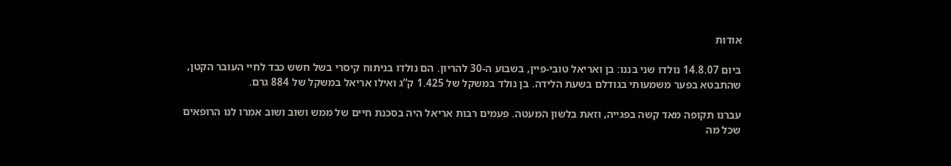אודות

ביום 14.8.07 נולדו שני בננו: בן ואריאל טובי-פיין, בשבוע ה-30 להריון. הם נולדו בניתוח קיסרי בשל חשש כבד לחיי העובר הקטן, שהתבטא בפער משמעותי בגודלם בשעת הלידה. בן נולד במשקל של 1.425 ק”ג ואילו אריאל במשקל של 884 גרם.

עברנו תקופה מאד קשה בפגייה, וזאת בלשון המעטה. פעמים רבות אריאל היה בסכנת חיים של ממש ושוב ושוב אמרו לנו הרופאים שכל מה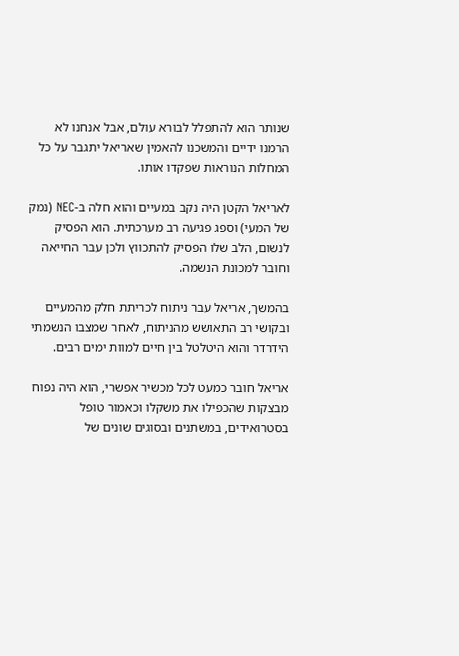שנותר הוא להתפלל לבורא עולם, אבל אנחנו לא הרמנו ידיים והמשכנו להאמין שאריאל יתגבר על כל המחלות הנוראות שפקדו אותו.

לאריאל הקטן היה נקב במעיים והוא חלה ב-NEC (נמק של המעי) וספג פגיעה רב מערכתית. הוא הפסיק לנשום, הלב שלו הפסיק להתכווץ ולכן עבר החייאה וחובר למכונת הנשמה.

בהמשך, אריאל עבר ניתוח לכריתת חלק מהמעיים ובקושי רב התאושש מהניתוח, לאחר שמצבו הנשמתי הידרדר והוא היטלטל בין חיים למוות ימים רבים.

אריאל חובר כמעט לכל מכשיר אפשרי, הוא היה נפוח מבצקות שהכפילו את משקלו וכאמור טופל בסטרואידים, במשתנים ובסוגים שונים של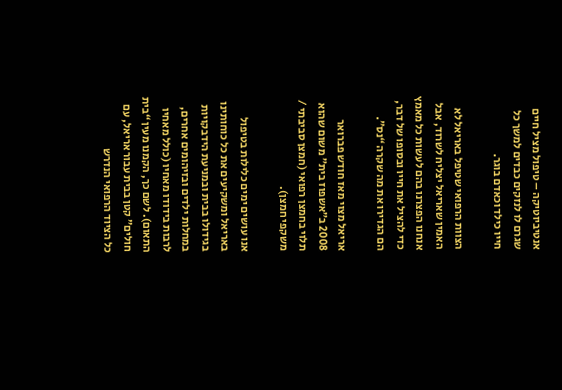אנטיביוטיקה – טיפול מציל חיים שגרם לו לנזקים כבדים למשך כל חייו כילד וכאדם בוגר.

הצוות הרפואי שטיפל באריאל לא האמין שאריאל יצליח לשרוד, אבל אנחנו הפצרנו בהם לעשות כל מאמץ כדי להציל את חייו ובסופו של דבר, הם הגדירו את מה שקרה “נס”.

אריאל מצוי מאז חודש פברואר 2008 ב”אשפוז בית” משום שהוא תלוי בחמצן רפואי (חמצן סביבתי / משקפי חמצן).

אנו עושים ימים כלילות בטיפול באריאל ומשקיעים את כל כוחותינו בגידולו בבית ובמניעת הידבקויות במחלות ילדים ובזיהומים אחרים, לרבות בידודו מאחיו (כולל מאחיו התאום). לשם כך, הקמנו מעין “בית חולים” קטן בבית עבור אריאל, עם כל הציוד הרפואי הנדרש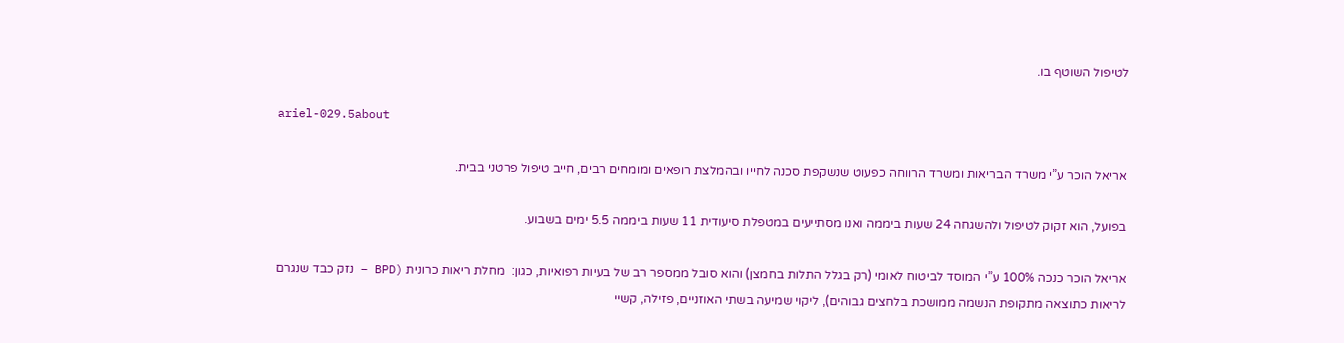לטיפול השוטף בו.

ariel-029.5about

אריאל הוכר ע”י משרד הבריאות ומשרד הרווחה כפעוט שנשקפת סכנה לחייו ובהמלצת רופאים ומומחים רבים, חייב טיפול פרטני בבית.

בפועל, הוא זקוק לטיפול ולהשגחה 24 שעות ביממה ואנו מסתייעים במטפלת סיעודית 11 שעות ביממה 5.5 ימים בשבוע.

אריאל הוכר כנכה 100% ע”י המוסד לביטוח לאומי (רק בגלל התלות בחמצן) והוא סובל ממספר רב של בעיות רפואיות, כגון:  מחלת ריאות כרונית (BPD – נזק כבד שנגרם לריאות כתוצאה מתקופת הנשמה ממושכת בלחצים גבוהים), ליקוי שמיעה בשתי האוזניים, פזילה, קשיי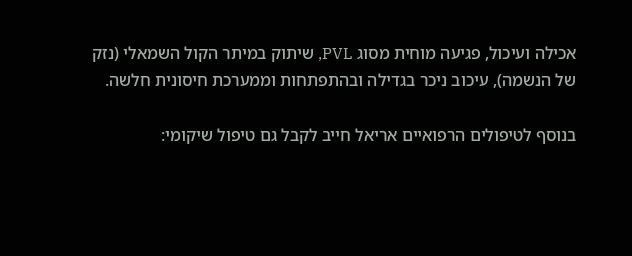אכילה ועיכול, פגיעה מוחית מסוג PVL, שיתוק במיתר הקול השמאלי (נזק של הנשמה), עיכוב ניכר בגדילה ובהתפתחות וממערכת חיסונית חלשה.

בנוסף לטיפולים הרפואיים אריאל חייב לקבל גם טיפול שיקומי: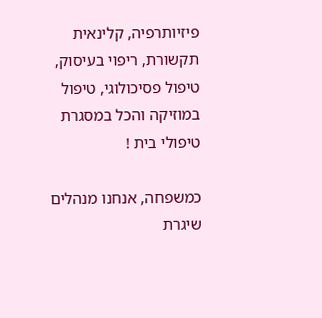פיזיותרפיה, קלינאית תקשורת, ריפוי בעיסוק, טיפול פסיכולוגי, טיפול במוזיקה והכל במסגרת טיפולי בית !

כמשפחה, אנחנו מנהלים שיגרת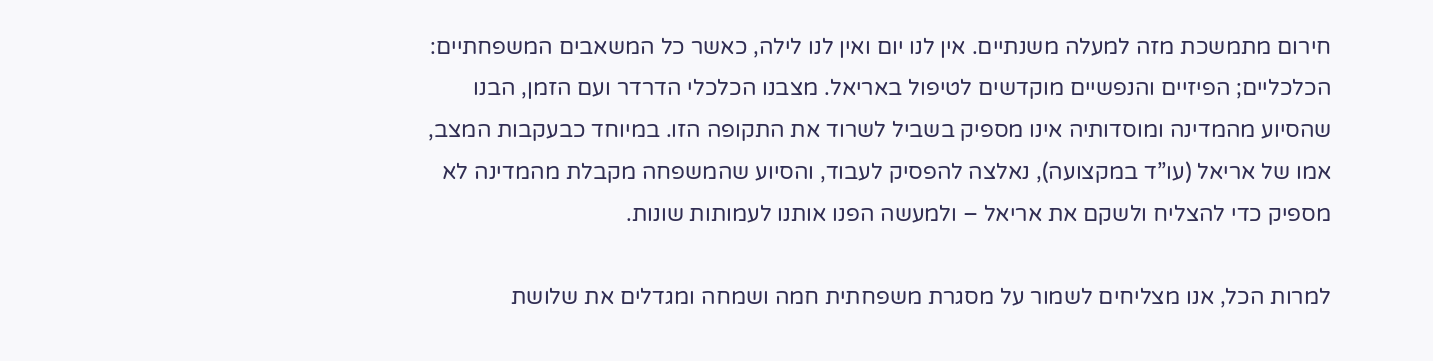חירום מתמשכת מזה למעלה משנתיים. אין לנו יום ואין לנו לילה, כאשר כל המשאבים המשפחתיים: הכלכליים; הפיזיים והנפשיים מוקדשים לטיפול באריאל. מצבנו הכלכלי הדרדר ועם הזמן, הבנו שהסיוע מהמדינה ומוסדותיה אינו מספיק בשביל לשרוד את התקופה הזו. במיוחד כבעקבות המצב, אמו של אריאל (עו”ד במקצועה), נאלצה להפסיק לעבוד, והסיוע שהמשפחה מקבלת מהמדינה לא מספיק כדי להצליח ולשקם את אריאל – ולמעשה הפנו אותנו לעמותות שונות.

למרות הכל, אנו מצליחים לשמור על מסגרת משפחתית חמה ושמחה ומגדלים את שלושת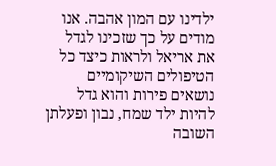ילדינו עם המון אהבה. אנו מודים על כך שזכינו לגדל את אריאל ולראות כיצד כל הטיפולים השיקומיים נושאים פירות והוא גדל להיות ילד שמח, נבון ופעלתן השובה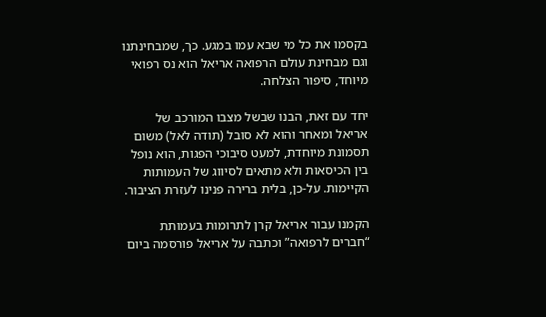בקסמו את כל מי שבא עמו במגע. כך, שמבחינתנו וגם מבחינת עולם הרפואה אריאל הוא נס רפואי מיוחד, סיפור הצלחה.

יחד עם זאת, הבנו שבשל מצבו המורכב של אריאל ומאחר והוא לא סובל (תודה לאל) משום תסמונת מיוחדת, למעט סיבוכי הפגות, הוא נופל בין הכיסאות ולא מתאים לסיווג של העמותות הקיימות. על-כן, בלית ברירה פנינו לעזרת הציבור.

הקמנו עבור אריאל קרן לתרומות בעמותת “חברים לרפואה” וכתבה על אריאל פורסמה ביום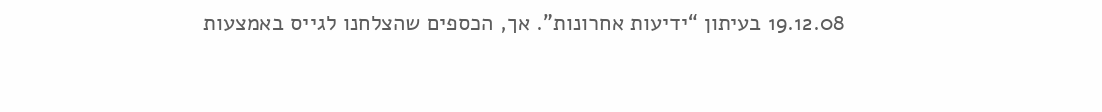19.12.08 בעיתון “ידיעות אחרונות”. אך, הכספים שהצלחנו לגייס באמצעות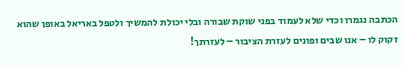הכתבה נגמרו וכדי שלא לעמוד בפני שוקת שבורה ובלי יכולת להמשיך ולטפל באריאל באופן שהוא זקוק לו – אנו שבים ופונים לעזרת הציבור – לעזרתך!